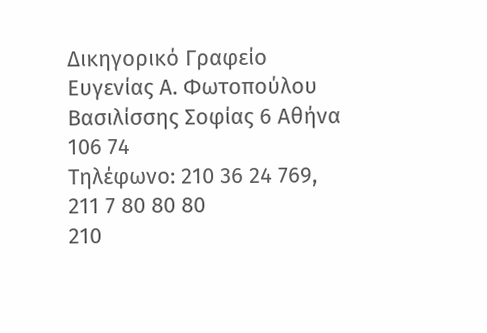Δικηγορικό Γραφείο Ευγενίας Α. Φωτοπούλου
Βασιλίσσης Σοφίας 6 Αθήνα 106 74
Τηλέφωνο: 210 36 24 769, 211 7 80 80 80
210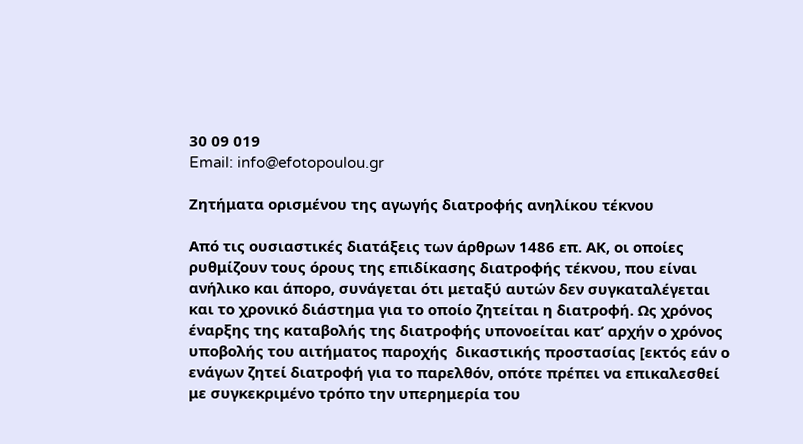30 09 019
Email: info@efotopoulou.gr

Ζητήματα ορισμένου της αγωγής διατροφής ανηλίκου τέκνου

Από τις ουσιαστικές διατάξεις των άρθρων 1486 επ. ΑΚ, οι οποίες ρυθμίζουν τους όρους της επιδίκασης διατροφής τέκνου, που είναι ανήλικο και άπορο, συνάγεται ότι μεταξύ αυτών δεν συγκαταλέγεται και το χρονικό διάστημα για το οποίο ζητείται η διατροφή. Ως χρόνος έναρξης της καταβολής της διατροφής υπονοείται κατ’ αρχήν ο χρόνος υποβολής του αιτήματος παροχής  δικαστικής προστασίας [εκτός εάν ο ενάγων ζητεί διατροφή για το παρελθόν, οπότε πρέπει να επικαλεσθεί με συγκεκριμένο τρόπο την υπερημερία του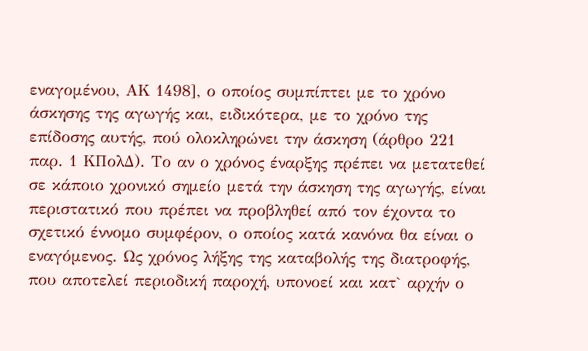εναγομένου, ΑΚ 1498], ο οποίος συμπίπτει με το χρόνο άσκησης της αγωγής και, ειδικότερα, με το χρόνο της επίδοσης αυτής, πού ολοκληρώνει την άσκηση (άρθρο 221 παρ. 1 ΚΠολΔ). Το αν ο χρόνος έναρξης πρέπει να μετατεθεί σε κάποιο χρονικό σημείο μετά την άσκηση της αγωγής, είναι περιστατικό που πρέπει να προβληθεί από τον έχοντα το σχετικό έννομο συμφέρον, ο οποίος κατά κανόνα θα είναι ο εναγόμενος. Ως χρόνος λήξης της καταβολής της διατροφής, που αποτελεί περιοδική παροχή, υπονοεί και κατ` αρχήν ο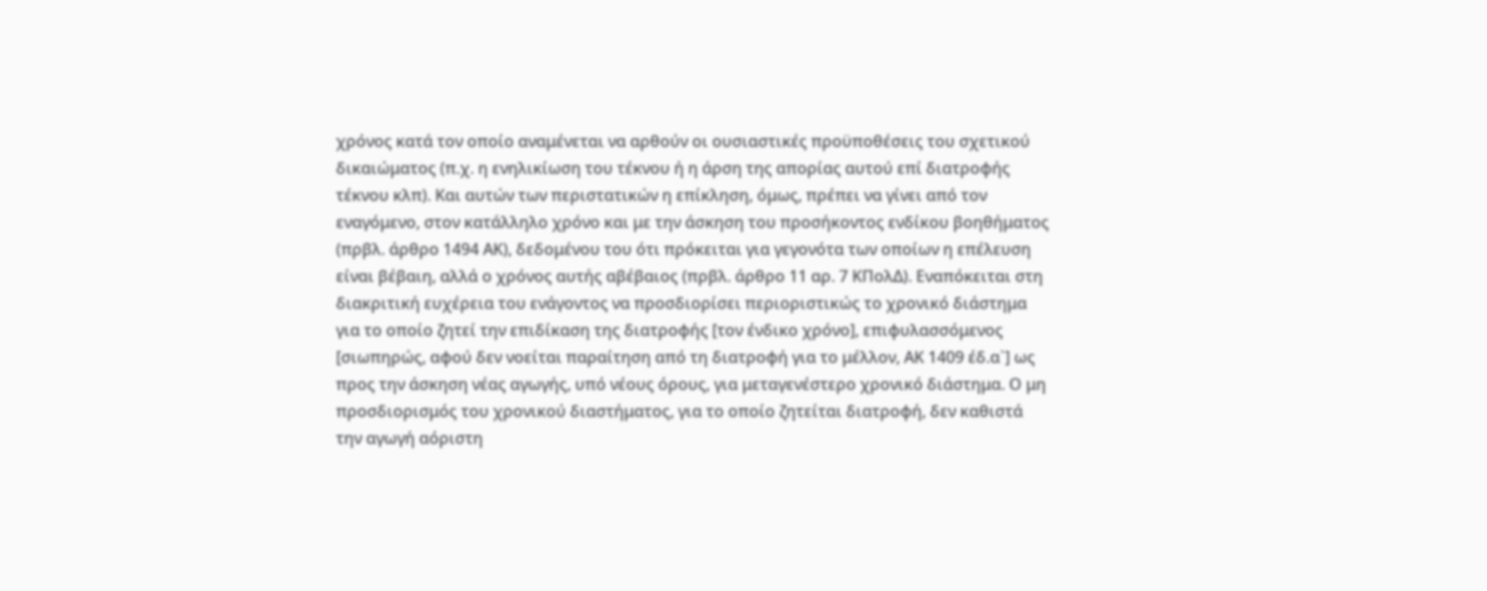χρόνος κατά τον οποίο αναμένεται να αρθούν οι ουσιαστικές προϋποθέσεις του σχετικού δικαιώματος (π.χ. η ενηλικίωση του τέκνου ή η άρση της απορίας αυτού επί διατροφής τέκνου κλπ). Και αυτών των περιστατικών η επίκληση, όμως, πρέπει να γίνει από τον εναγόμενο, στον κατάλληλο χρόνο και με την άσκηση του προσήκοντος ενδίκου βοηθήματος (πρβλ. άρθρο 1494 ΑΚ), δεδομένου του ότι πρόκειται για γεγονότα των οποίων η επέλευση είναι βέβαιη, αλλά ο χρόνος αυτής αβέβαιος (πρβλ. άρθρο 11 αρ. 7 ΚΠολΔ). Εναπόκειται στη διακριτική ευχέρεια του ενάγοντος να προσδιορίσει περιοριστικώς το χρονικό διάστημα για το οποίο ζητεί την επιδίκαση της διατροφής [τον ένδικο χρόνο], επιφυλασσόμενος [σιωπηρώς, αφού δεν νοείται παραίτηση από τη διατροφή για το μέλλον, ΑΚ 1409 έδ.α`] ως προς την άσκηση νέας αγωγής, υπό νέους όρους, για μεταγενέστερο χρονικό διάστημα. Ο μη προσδιορισμός του χρονικού διαστήματος, για το οποίο ζητείται διατροφή, δεν καθιστά την αγωγή αόριστη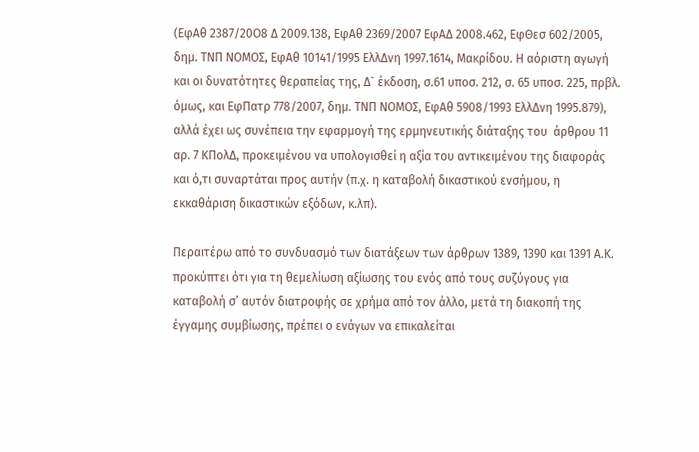(ΕφΑθ 2387/20Ο8 Δ 2009.138, ΕφΑθ 2369/2007 ΕφΑΔ 2008.462, ΕφΘεσ 602/2005, δημ. ΤΝΠ ΝΟΜΟΣ, ΕφΑθ 10141/1995 ΕλλΔνη 1997.1614, Μακρίδου. Η αόριστη αγωγή και οι δυνατότητες θεραπείας της, Δ` έκδοση, σ.61 υποσ. 212, σ. 65 υποσ. 225, πρβλ. όμως, και ΕφΠατρ 778/2007, δημ. ΤΝΠ ΝΟΜΟΣ, ΕφΑθ 5908/1993 ΕλλΔνη 1995.879), αλλά έχει ως συνέπεια την εφαρμογή της ερμηνευτικής διάταξης του  άρθρου 11 αρ. 7 ΚΠολΔ, προκειμένου να υπολογισθεί η αξία του αντικειμένου της διαφοράς και ό,τι συναρτάται προς αυτήν (π.χ. η καταβολή δικαστικού ενσήμου, η εκκαθάριση δικαστικών εξόδων, κ.λπ).

Περαιτέρω από το συνδυασμό των διατάξεων των άρθρων 1389, 1390 και 1391 Α.Κ. προκύπτει ότι για τη θεμελίωση αξίωσης του ενός από τους συζύγους για καταβολή σ’ αυτόν διατροφής σε χρήμα από τον άλλο, μετά τη διακοπή της έγγαμης συμβίωσης, πρέπει ο ενάγων να επικαλείται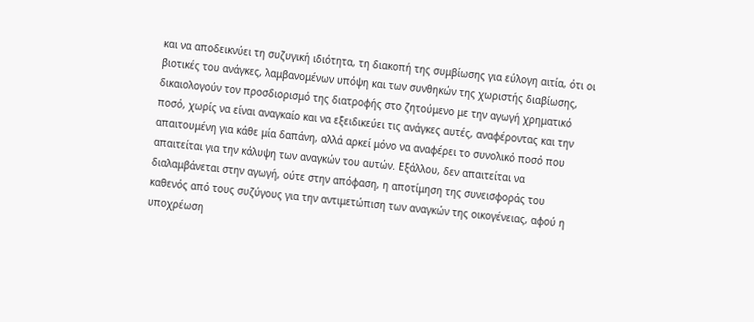και να αποδεικνύει τη συζυγική ιδιότητα, τη διακοπή της συμβίωσης για εύλογη αιτία, ότι οι βιοτικές του ανάγκες, λαμβανομένων υπόψη και των συνθηκών της χωριστής διαβίωσης, δικαιολογούν τον προσδιορισμό της διατροφής στο ζητούμενο με την αγωγή χρηματικό ποσό, χωρίς να είναι αναγκαίο και να εξειδικεύει τις ανάγκες αυτές, αναφέροντας και την απαιτουμένη για κάθε μία δαπάνη, αλλά αρκεί μόνο να αναφέρει το συνολικό ποσό που απαιτείται για την κάλυψη των αναγκών του αυτών. Εξάλλου, δεν απαιτείται να διαλαμβάνεται στην αγωγή, ούτε στην απόφαση, η αποτίμηση της συνεισφοράς του καθενός από τους συζύγους για την αντιμετώπιση των αναγκών της οικογένειας, αφού η υποχρέωση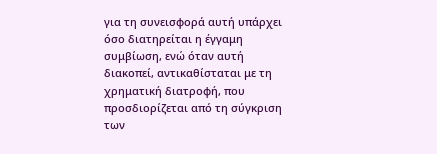για τη συνεισφορά αυτή υπάρχει όσο διατηρείται η έγγαμη συμβίωση, ενώ όταν αυτή διακοπεί, αντικαθίσταται με τη χρηματική διατροφή, που προσδιορίζεται από τη σύγκριση των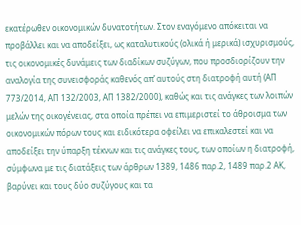εκατέρωθεν οικονομικών δυνατοτήτων. Στον εναγόμενο απόκειται να προβάλλει και να αποδείξει, ως καταλυτικούς (ολικά ή μερικά) ισχυρισμούς, τις οικονομικές δυνάμεις των διαδίκων συζύγων, που προσδιορίζουν την αναλογία της συνεισφοράς καθενός απ’ αυτούς στη διατροφή αυτή (ΑΠ 773/2014, ΑΠ 132/2003, ΑΠ 1382/2000), καθώς και τις ανάγκες των λοιπών μελών της οικογένειας, στα οποία πρέπει να επιμεριστεί το άθροισμα των οικονομικών πόρων τους και ειδικότερα οφείλει να επικαλεστεί και να αποδείξει την ύπαρξη τέκνων και τις ανάγκες τους, των οποίων η διατροφή, σύμφωνα με τις διατάξεις των άρθρων 1389, 1486 παρ.2, 1489 παρ.2 ΑΚ, βαρύνει και τους δύο συζύγους και τα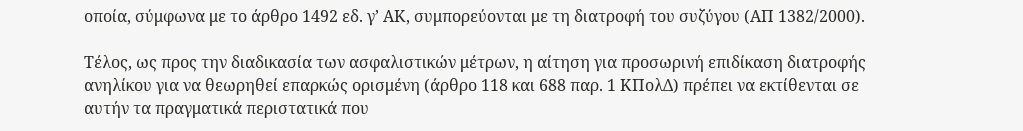οποία, σύμφωνα με το άρθρο 1492 εδ. γ’ ΑΚ, συμπορεύονται με τη διατροφή του συζύγου (ΑΠ 1382/2000).

Τέλος, ως προς την διαδικασία των ασφαλιστικών μέτρων, η αίτηση για προσωρινή επιδίκαση διατροφής ανηλίκου για να θεωρηθεί επαρκώς ορισμένη (άρθρο 118 και 688 παρ. 1 ΚΠολΔ) πρέπει να εκτίθενται σε αυτήν τα πραγματικά περιστατικά που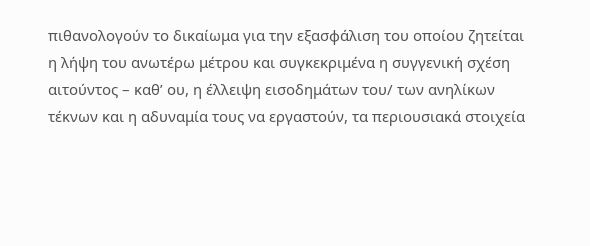πιθανολογούν το δικαίωμα για την εξασφάλιση του οποίου ζητείται η λήψη του ανωτέρω μέτρου και συγκεκριμένα η συγγενική σχέση αιτούντος – καθ’ ου, η έλλειψη εισοδημάτων του/ των ανηλίκων τέκνων και η αδυναμία τους να εργαστούν, τα περιουσιακά στοιχεία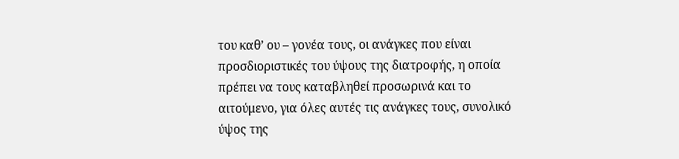του καθ’ ου – γονέα τους, οι ανάγκες που είναι προσδιοριστικές του ύψους της διατροφής, η οποία πρέπει να τους καταβληθεί προσωρινά και το αιτούμενο, για όλες αυτές τις ανάγκες τους, συνολικό ύψος της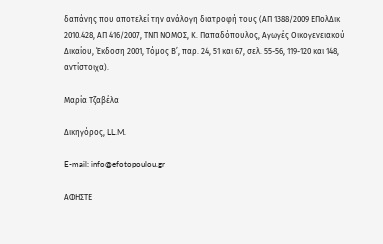δαπάνης που αποτελεί την ανάλογη διατροφή τους (ΑΠ 1388/2009 ΕΠολΔικ 2010.428, ΑΠ 416/2007, ΤΝΠ ΝΟΜΟΣ, Κ. Παπαδόπουλος, Αγωγές Οικογενειακού Δικαίου, Έκδοση 2001, Τόμος Β’, παρ. 24, 51 και 67, σελ. 55-56, 119-120 και 148, αντίστοιχα).

Μαρία Τζαβέλα

Δικηγόρος, LL.M.

E-mail: info@efotopoulou.gr

ΑΦΗΣΤΕ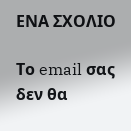ΕΝΑ ΣΧΟΛΙΟ

Το email σας δεν θα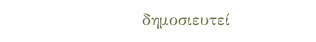δημοσιευτεί